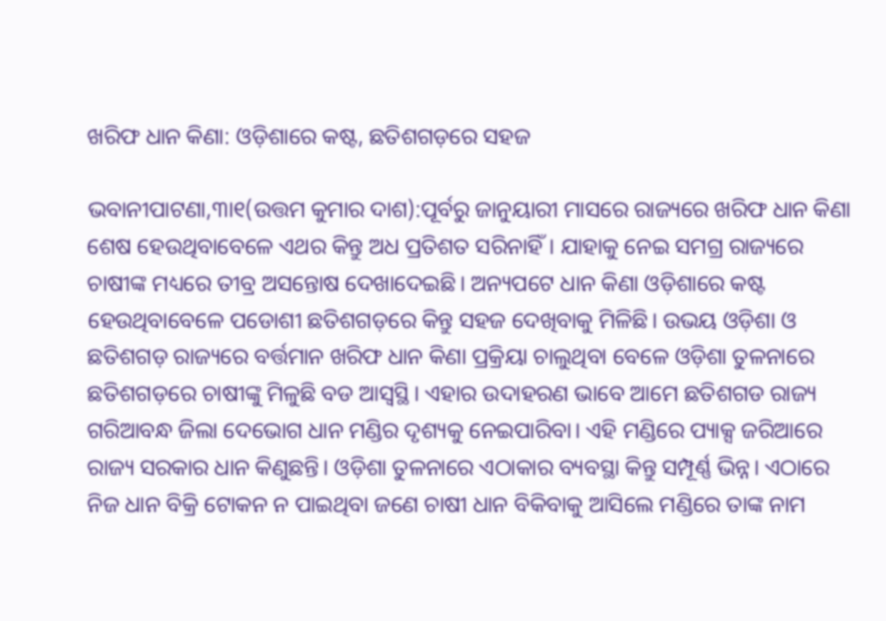ଖରିଫ ଧାନ କିଣା: ଓଡ଼ିଶାରେ କଷ୍ଟ, ଛତିଶଗଡ଼ରେ ସହଜ

ଭବାନୀପାଟଣା,୩ା୧(ଉତ୍ତମ କୁମାର ଦାଶ):ପୂର୍ବରୁ ଜାନୁୟାରୀ ମାସରେ ରାଜ୍ୟରେ ଖରିଫ ଧାନ କିଣା ଶେଷ ହେଉଥିବାବେଳେ ଏଥର କିନ୍ତୁ ଅଧ ପ୍ରତିଶତ ସରିନାହିଁ। ଯାହାକୁ ନେଇ ସମଗ୍ର ରାଜ୍ୟରେ ଚାଷୀଙ୍କ ମଧ୍ୟରେ ତୀବ୍ର ଅସନ୍ତୋଷ ଦେଖାଦେଇଛି। ଅନ୍ୟପଟେ ଧାନ କିଣା ଓଡ଼ିଶାରେ କଷ୍ଟ ହେଉଥିବାବେଳେ ପଡୋଶୀ ଛତିଶଗଡ଼ରେ କିନ୍ତୁ ସହଜ ଦେଖିବାକୁ ମିଳିଛି। ଉଭୟ ଓଡ଼ିଶା ଓ ଛତିଶଗଡ଼ ରାଜ୍ୟରେ ବର୍ତ୍ତମାନ ଖରିଫ ଧାନ କିଣା ପ୍ରକ୍ରିୟା ଚାଲୁଥିବା ବେଳେ ଓଡ଼ିଶା ତୁଳନାରେ ଛତିଶଗଡ଼ରେ ଚାଷୀଙ୍କୁ ମିଳୁଛି ବଡ ଆସ୍ବସ୍ଥି। ଏହାର ଉଦାହରଣ ଭାବେ ଆମେ ଛତିଶଗଡ ରାଜ୍ୟ ଗରିଆବନ୍ଧ ଜିଲା ଦେଭୋଗ ଧାନ ମଣ୍ଡିର ଦୃଶ୍ୟକୁ ନେଇପାରିବା। ଏହି ମଣ୍ଡିରେ ପ୍ୟାକ୍ସ ଜରିଆରେ ରାଜ୍ୟ ସରକାର ଧାନ କିଣୁଛନ୍ତି। ଓଡ଼ିଶା ତୁଳନାରେ ଏଠାକାର ବ୍ୟବସ୍ଥା କିନ୍ତୁ ସମ୍ପୂର୍ଣ୍ଣ ଭିନ୍ନ। ଏଠାରେ ନିଜ ଧାନ ବିକ୍ରି ଟୋକନ ନ ପାଇଥିବା ଜଣେ ଚାଷୀ ଧାନ ବିକିବାକୁ ଆସିଲେ ମଣ୍ଡିରେ ତାଙ୍କ ନାମ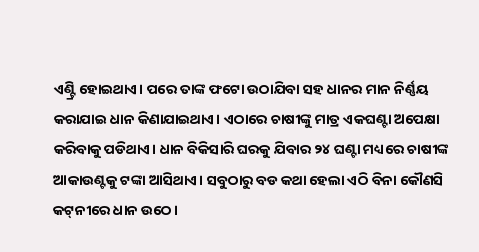ଏଣ୍ଟ୍ରି ହୋଇଥାଏ। ପରେ ତାଙ୍କ ଫଟୋ ଉଠାଯିବା ସହ ଧାନର ମାନ ନିର୍ଣ୍ଣୟ କରାଯାଇ ଧାନ କିଣାଯାଇଥାଏ। ଏଠାରେ ଚାଷୀଙ୍କୁ ମାତ୍ର ଏକଘଣ୍ଟା ଅପେକ୍ଷା କରିବାକୁ ପଡିଥାଏ। ଧାନ ବିକିସାରି ଘରକୁ ଯିବାର ୨୪ ଘଣ୍ଟା ମଧ୍ୟରେ ଚାଷୀଙ୍କ ଆକାଉଣ୍ଟକୁ ଟଙ୍କା ଆସିଥାଏ। ସବୁଠାରୁ ବଡ କଥା ହେଲା ଏଠି ବିନା କୌଣସି କଟ୍‌ନୀରେ ଧାନ ଉଠେ।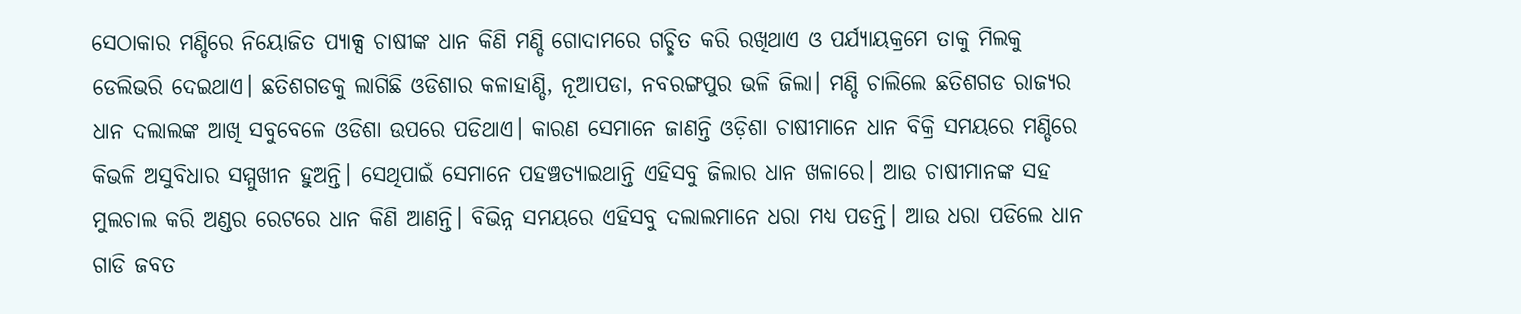ସେଠାକାର ମଣ୍ଡିରେ ନିୟୋଜିତ ପ୍ୟାକ୍ସ ଚାଷୀଙ୍କ ଧାନ କିଣି ମଣ୍ଡି ଗୋଦାମରେ ଗଚ୍ଛିତ କରି ରଖିଥାଏ ଓ ପର୍ଯ୍ୟାୟକ୍ରମେ ତାକୁ ମିଲକୁ ଡେଲିଭରି ଦେଇଥାଏ। ଛତିଶଗଡକୁ ଲାଗିଛି ଓଡିଶାର କଳାହାଣ୍ଡି, ନୂଆପଡା, ନବରଙ୍ଗପୁର ଭଳି ଜିଲା। ମଣ୍ଡି ଚାଲିଲେ ଛତିଶଗଡ ରାଜ୍ୟର ଧାନ ଦଲାଲଙ୍କ ଆଖି ସବୁବେଳେ ଓଡିଶା ଉପରେ ପଡିଥାଏ। କାରଣ ସେମାନେ ଜାଣନ୍ତି ଓଡ଼ିଶା ଚାଷୀମାନେ ଧାନ ବିକ୍ରି ସମୟରେ ମଣ୍ଡିରେ କିଭଳି ଅସୁବିଧାର ସମ୍ମୁଖୀନ ହୁଅନ୍ତି। ସେଥିପାଇଁ ସେମାନେ ପହଞ୍ଚତ୍ୟାଇଥାନ୍ତି ଏହିସବୁ ଜିଲାର ଧାନ ଖଳାରେ। ଆଉ ଚାଷୀମାନଙ୍କ ସହ ମୁଲଚାଲ କରି ଅଣ୍ଡର ରେଟରେ ଧାନ କିଣି ଆଣନ୍ତି। ବିଭିନ୍ନ ସମୟରେ ଏହିସବୁ ଦଲାଲମାନେ ଧରା ମଧ୍ୟ ପଡନ୍ତି। ଆଉ ଧରା ପଡିଲେ ଧାନ ଗାଡି ଜବତ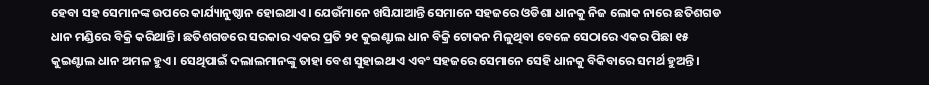ହେବା ସହ ସେମାନଙ୍କ ଉପରେ କାର୍ଯ୍ୟାନୁଷ୍ଠାନ ହୋଇଥାଏ। ଯେଉଁମାନେ ଖସିଯାଆନ୍ତି ସେମାନେ ସହଜରେ ଓଡିଶା ଧାନକୁ ନିଜ ଲୋକ ନାରେ ଛତିଶଗଡ ଧାନ ମଣ୍ଡିରେ ବିକ୍ରି କରିଥାନ୍ତି। ଛତିଶଗଡରେ ସରକାର ଏକର ପ୍ରତି ୨୧ କୁଇଣ୍ଟାଲ ଧାନ ବିକ୍ରି ଟୋକନ ମିଳୁଥିବା ବେଳେ ସେଠାରେ ଏକର ପିଛା ୧୫ କୁଇଣ୍ଟାଲ ଧାନ ଅମଳ ହୁଏ। ସେଥିପାଇଁ ଦଲାଲମାନଙ୍କୁ ତାହା ବେଶ ସୁହାଇଥାଏ ଏବଂ ସହଜରେ ସେମାନେ ସେହି ଧାନକୁ ବିକିବାରେ ସମର୍ଥ ହୁଅନ୍ତି।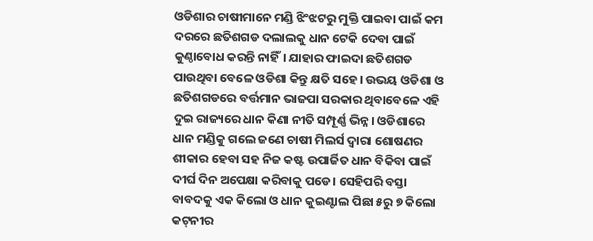ଓଡିଶାର ଚାଷୀମାନେ ମଣ୍ଡି ଝିଂଝଟରୁ ମୁକ୍ତି ପାଇବା ପାଇଁ କମ ଦରରେ ଛତିଶଗଡ ଦଲାଲକୁ ଧାନ ଟେକି ଦେବା ପାଇଁ କୁଣ୍ଠାବୋଧ କରନ୍ତି ନାହିଁ। ଯାହାର ଫାଇଦା ଛତିଶଗଡ ପାଉଥିବା ବେଳେ ଓଡିଶା କିନ୍ତୁ କ୍ଷତି ସହେ। ଉଭୟ ଓଡିଶା ଓ ଛତିଶଗଡରେ ବର୍ତ୍ତମାନ ଭାଜପା ସରକାର ଥିବାବେଳେ ଏହି ଦୁଇ ରାଜ୍ୟରେ ଧାନ କିଣା ନୀତି ସମ୍ପୂର୍ଣ୍ଣ ଭିନ୍ନ। ଓଡିଶାରେ ଧାନ ମଣ୍ଡିକୁ ଗଲେ ଜଣେ ଚାଷୀ ମିଲର୍ସ ଦ୍ୱାରା ଶୋଷଣର ଶୀକାର ହେବା ସହ ନିଜ କଷ୍ଟ ଉପାର୍ଜିତ ଧାନ ବିକିବା ପାଇଁ ଦୀର୍ଘ ଦିନ ଅପେକ୍ଷା କରିବାକୁ ପଡେ। ସେହିପରି ବସ୍ତା ବାବଦକୁ ଏକ କିଲୋ ଓ ଧାନ କୁଇଣ୍ଟାଲ ପିଛା ୫ରୁ ୭ କିଲୋ କଟ୍‌ନୀର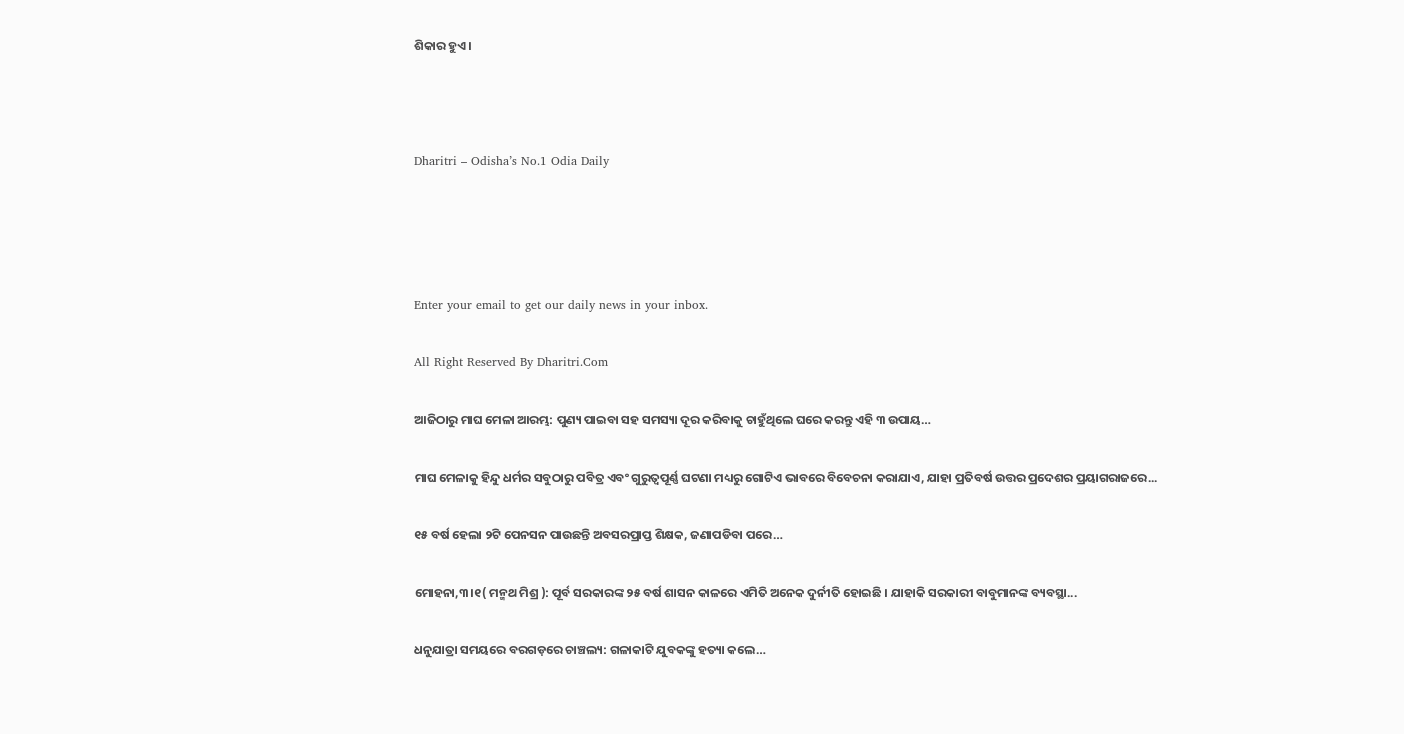ଶିକାର ହୁଏ।



Dharitri – Odisha’s No.1 Odia Daily




Enter your email to get our daily news in your inbox.

All Right Reserved By Dharitri.Com

ଆଜିଠାରୁ ମାଘ ମେଳା ଆରମ୍ଭ: ପୁଣ୍ୟ ପାଇବା ସହ ସମସ୍ୟା ଦୂର କରିବାକୁ ଚାହୁଁଥିଲେ ଘରେ କରନ୍ତୁ ଏହି ୩ ଉପାୟ…

ମାଘ ମେଳାକୁ ହିନ୍ଦୁ ଧର୍ମର ସବୁଠାରୁ ପବିତ୍ର ଏବଂ ଗୁରୁତ୍ୱପୂର୍ଣ୍ଣ ଘଟଣା ମଧ୍ୟରୁ ଗୋଟିଏ ଭାବରେ ବିବେଚନା କରାଯାଏ, ଯାହା ପ୍ରତିବର୍ଷ ଉତ୍ତର ପ୍ରଦେଶର ପ୍ରୟାଗରାଜରେ...

୧୫ ବର୍ଷ ହେଲା ୨ଟି ପେନସନ ପାଉଛନ୍ତି ଅବସରପ୍ରାପ୍ତ ଶିକ୍ଷକ, ଜଣାପଡିବା ପରେ…

ମୋହନା,୩।୧( ମନ୍ମଥ ମିଶ୍ର ): ପୂର୍ବ ସରକାରଙ୍କ ୨୫ ବର୍ଷ ଶାସନ କାଳରେ ଏମିତି ଅନେକ ଦୁର୍ନୀତି ହୋଇଛି । ଯାହାକି ସରକାରୀ ବାବୁମାନଙ୍କ ବ୍ୟବସ୍ଥା...

ଧନୁଯାତ୍ରା ସମୟରେ ବରଗଡ଼ରେ ଚାଞ୍ଚଲ୍ୟ: ଗଳାକାଟି ଯୁବକଙ୍କୁ ହତ୍ୟା କଲେ…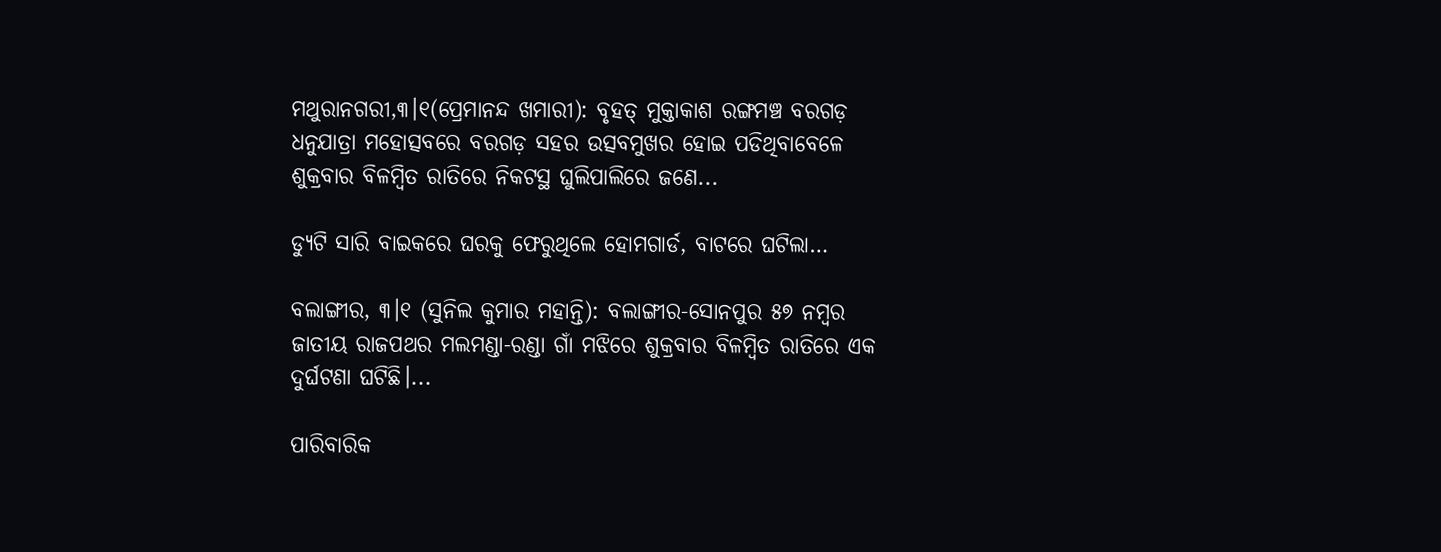ମଥୁରାନଗରୀ,୩।୧(ପ୍ରେମାନନ୍ଦ ଖମାରୀ): ବୃହତ୍‌ ମୁକ୍ତାକାଶ ରଙ୍ଗମଞ୍ଚ ବରଗଡ଼ ଧନୁଯାତ୍ରା ମହୋତ୍ସବରେ ବରଗଡ଼ ସହର ଉତ୍ସବମୁଖର ହୋଇ ପଡିଥିବାବେଳେ ଶୁକ୍ରବାର ବିଳମ୍ବିତ ରାତିରେ ନିକଟସ୍ଥ ଘୁଲିପାଲିରେ ଜଣେ...

ଡ୍ୟୁଟି ସାରି ବାଇକରେ ଘରକୁ ଫେରୁଥିଲେ ହୋମଗାର୍ଡ, ବାଟରେ ଘଟିଲା…

ବଲାଙ୍ଗୀର, ୩।୧ (ସୁନିଲ କୁମାର ମହାନ୍ତି): ବଲାଙ୍ଗୀର-ସୋନପୁର ୫୭ ନମ୍ବର ଜାତୀୟ ରାଜପଥର ମଲମଣ୍ଡା-ରଣ୍ଡା ଗାଁ ମଝିରେ ଶୁକ୍ରବାର ବିଳମ୍ବିତ ରାତିରେ ଏକ ଦୁର୍ଘଟଣା ଘଟିଛି।...

ପାରିବାରିକ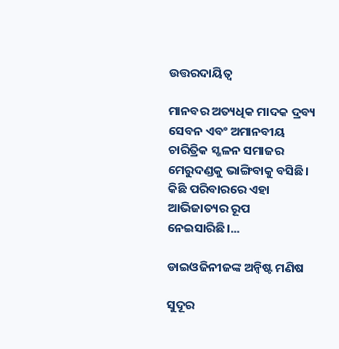ଉତ୍ତରଦାୟିତ୍ୱ

ମାନବର ଅତ୍ୟଧିକ ମାଦକ ଦ୍ରବ୍ୟ ସେବନ ଏବଂ ଅମାନବୀୟ ଚାରିତ୍ରିକ ସ୍ଖଳନ ସମାଜର ମେରୁଦଣ୍ଡକୁ ଭାଙ୍ଗିବାକୁ ବସିଛି। କିଛି ପରିବାରରେ ଏହା ଆଭିଜାତ୍ୟର ରୂପ ନେଇସାରିଛି।...

ଡାଇଓଜିନୀଜଙ୍କ ଅନ୍ବିଷ୍ଟ ମଣିଷ

ସୁଦୂର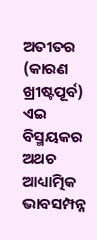ଅତୀତର (କାରଣ ଖ୍ରୀଷ୍ଟପୂର୍ବ) ଏଇ ବିସ୍ମୟକର ଅଥଚ ଆଧ୍ୟାତ୍ମିକ ଭାବସମ୍ପନ୍ନ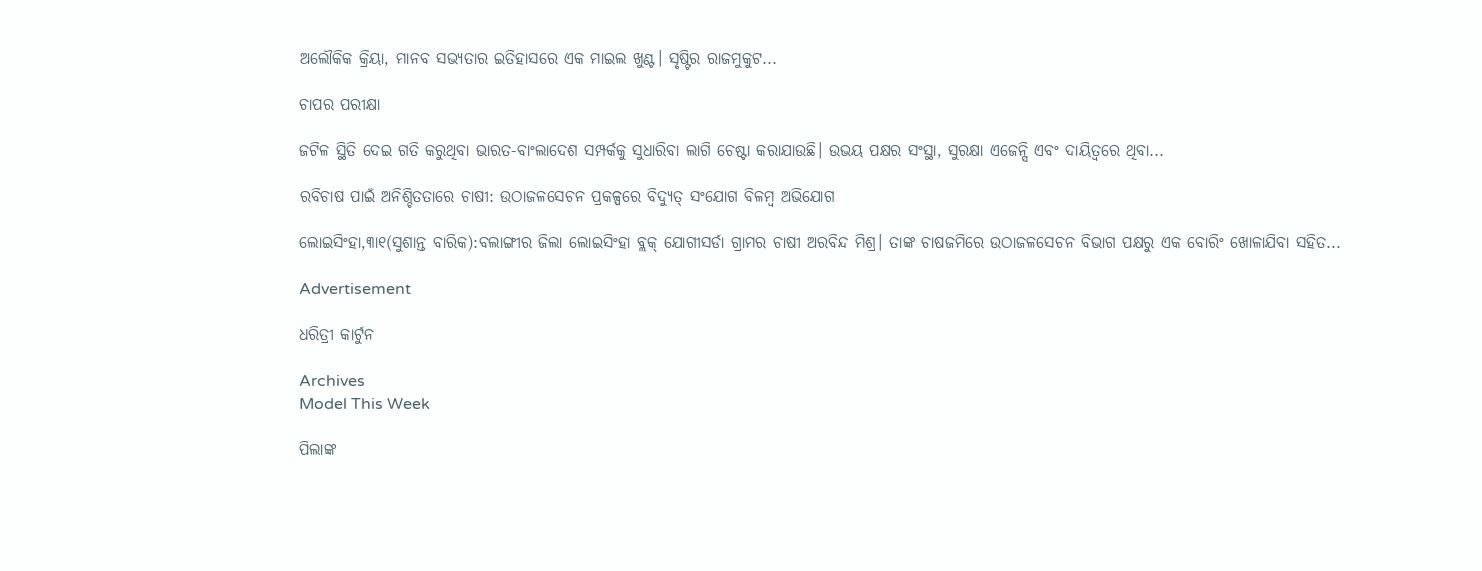ଅଲୌକିକ କ୍ରିୟା, ମାନବ ସଭ୍ୟତାର ଇତିହାସରେ ଏକ ମାଇଲ ଖୁଣ୍ଟ। ସୃଷ୍ଟିର ରାଜମୁକୁଟ...

ଚାପର ପରୀକ୍ଷା

ଜଟିଳ ସ୍ଥିତି ଦେଇ ଗତି କରୁଥିବା ଭାରତ-ବାଂଲାଦେଶ ସମ୍ପର୍କକୁ ସୁଧାରିବା ଲାଗି ଚେଷ୍ଟା କରାଯାଉଛି। ଉଭୟ ପକ୍ଷର ସଂସ୍ଥା, ସୁରକ୍ଷା ଏଜେନ୍ସି ଏବଂ ଦାୟିତ୍ୱରେ ଥିବା...

ରବିଚାଷ ପାଇଁ ଅନିଶ୍ଚିତତାରେ ଚାଷୀ: ଉଠାଜଳସେଚନ ପ୍ରକଳ୍ପରେ ବିଦ୍ୟୁତ୍‌ ସଂଯୋଗ ବିଳମ୍ବ ଅଭିଯୋଗ

ଲୋଇସିଂହା,୩ା୧(ସୁଶାନ୍ତ ବାରିକ):ବଲାଙ୍ଗୀର ଜିଲା ଲୋଇସିଂହା ବ୍ଲକ୍‌ ଯୋଗୀସର୍ଡା ଗ୍ରାମର ଚାଷୀ ଅରବିନ୍ଦ ମିଶ୍ର। ତାଙ୍କ ଚାଷଜମିରେ ଉଠାଜଳସେଚନ ବିଭାଗ ପକ୍ଷରୁ ଏକ ବୋରିଂ ଖୋଳାଯିବା ସହିତ...

Advertisement

ଧରିତ୍ରୀ କାର୍ଟୁନ

Archives
Model This Week

ପିଲାଙ୍କ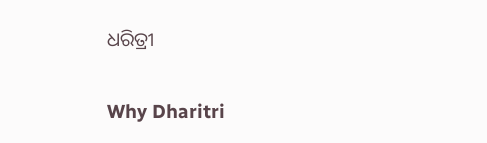ଧରିତ୍ରୀ

Why Dharitri